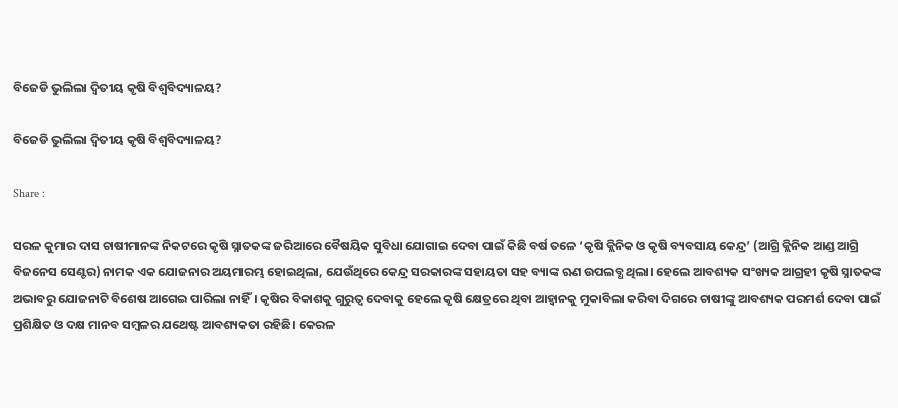ବିଜେଡି ଭୁଲିଲା ଦ୍ବିତୀୟ କୃଷି ବିଶ୍ବବିଦ୍ୟାଳୟ?

ବିଜେଡି ଭୁଲିଲା ଦ୍ବିତୀୟ କୃଷି ବିଶ୍ବବିଦ୍ୟାଳୟ?

Share :

ସରଳ କୁମାର ଦାସ ଚାଷୀମାନଙ୍କ ନିକଟରେ କୃଷି ସ୍ନାତକଙ୍କ ଜରିଆରେ ବୈଷୟିକ ସୁବିଧା ଯୋଗାଇ ଦେବା ପାଇଁ କିଛି ବର୍ଷ ତଳେ ‘କୃଷି କ୍ଲିନିକ ଓ କୃଷି ବ୍ୟବସାୟ କେନ୍ଦ୍ର’ (ଆଗ୍ରି କ୍ଲିନିକ ଆଣ୍ଡ ଆଗ୍ରି ବିଜନେସ ସେଣ୍ଟର) ନାମକ ଏକ ଯୋଜନାର ଅୟମାରମ୍ଭ ହୋଇଥିଲା, ଯେଉଁଥିରେ କେନ୍ଦ୍ର ସରକାରଙ୍କ ସହାୟତା ସହ ବ୍ୟାଙ୍କ ଋଣ ଉପଲବ୍ଧ ଥିଲା। ହେଲେ ଆବଶ୍ୟକ ସଂଖ୍ୟକ ଆଗ୍ରହୀ କୃଷି ସ୍ନାତକଙ୍କ ଅଭାବରୁ ଯୋଜନାଟି ବିଶେଷ ଆଗେଇ ପାରିଲା ନାହିଁ। କୃଷିର ବିକାଶକୁ ଗୁରୁତ୍ବ ଦେବାକୁ ହେଲେ କୃଷି କ୍ଷେତ୍ରରେ ଥିବା ଆହ୍ବାନକୁ ମୁକାବିଲା କରିବା ଦିଗରେ ଚାଷୀଙ୍କୁ ଆବଶ୍ୟକ ପରମର୍ଶ ଦେବା ପାଇଁ ପ୍ରଶିକ୍ଷିତ ଓ ଦକ୍ଷ ମାନବ ସମ୍ବଳର ଯଥେଷ୍ଟ ଆବଶ୍ୟକତା ରହିଛି। କେରଳ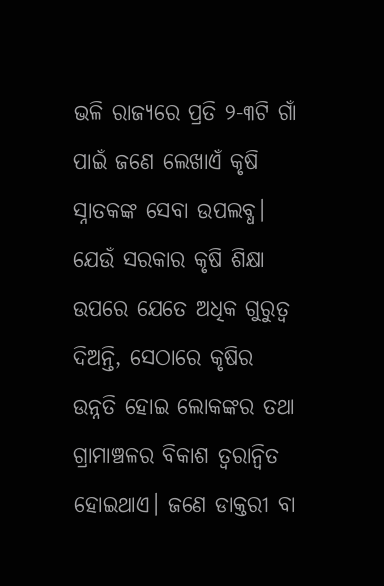ଭଳି ରାଜ୍ୟରେ ପ୍ରତି ୨-୩ଟି ଗାଁ ପାଇଁ ଜଣେ ଲେଖାଏଁ କୃଷି ସ୍ନାତକଙ୍କ ସେବା ଉପଲବ୍ଧ। ଯେଉଁ ସରକାର କୃଷି ଶିକ୍ଷା ଉପରେ ଯେତେ ଅଧିକ ଗୁରୁତ୍ବ ଦିଅନ୍ତି, ସେଠାରେ କୃଷିର ଉନ୍ନତି ହୋଇ ଲୋକଙ୍କର ତଥା ଗ୍ରାମାଞ୍ଚଳର ବିକାଶ ତ୍ବରାନ୍ବିତ ହୋଇଥାଏ। ଜଣେ ଡାକ୍ତରୀ ବା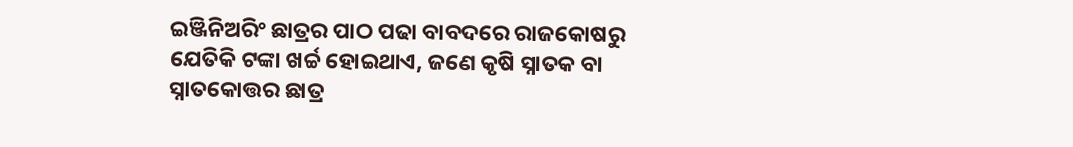ଇଞ୍ଜିନିଅରିଂ ଛାତ୍ରର ପାଠ ପଢା ବାବଦରେ ରାଜକୋଷରୁ ଯେତିକି ଟଙ୍କା ଖର୍ଚ୍ଚ ହୋଇଥାଏ, ଜଣେ କୃଷି ସ୍ନାତକ ବା ସ୍ନାତକୋତ୍ତର ଛାତ୍ର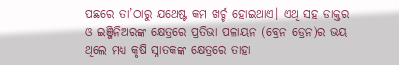ପଛରେ ତା’ଠାରୁ ଯଥେଷ୍ଟ କମ ଖର୍ଚ୍ଚ ହୋଇଥାଏ। ଏଥି ସହ ଡାକ୍ତର ଓ ଇଞ୍ଜିନିଅରଙ୍କ କ୍ଷେତ୍ରରେ ପ୍ରତିଭା ପଳାୟନ (ବ୍ରେନ ଡ୍ରେନ)ର ଭୟ ଥିଲେ ମଧ୍ୟ କୃଷି ସ୍ନାତକଙ୍କ କ୍ଷେତ୍ରରେ ତାହା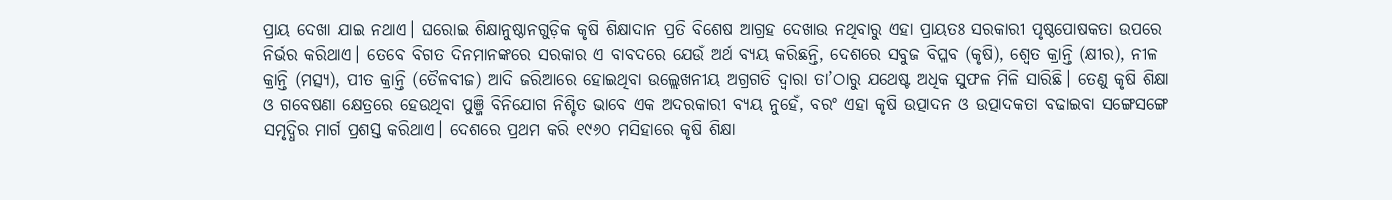ପ୍ରାୟ ଦେଖା ଯାଇ ନଥାଏ। ଘରୋଇ ଶିକ୍ଷାନୁଷ୍ଠାନଗୁଡ଼ିକ କୃଷି ଶିକ୍ଷାଦାନ ପ୍ରତି ବିଶେଷ ଆଗ୍ରହ ଦେଖାଉ ନଥିବାରୁ ଏହା ପ୍ରାୟତଃ ସରକାରୀ ପୃଷ୍ଠପୋଷକତା ଉପରେ ନିର୍ଭର କରିଥାଏ। ତେବେ ବିଗତ ଦିନମାନଙ୍କରେ ସରକାର ଏ ବାବଦରେ ଯେଉଁ ଅର୍ଥ ବ୍ୟୟ କରିଛନ୍ତି, ଦେଶରେ ସବୁଜ ବିପ୍ଳବ (କୃଷି), ଶ୍ବେତ କ୍ରାନ୍ତି (କ୍ଷୀର), ନୀଳ କ୍ରାନ୍ତି (ମତ୍ସ୍ୟ), ପୀତ କ୍ରାନ୍ତି (ତୈଳବୀଜ) ଆଦି ଜରିଆରେ ହୋଇଥିବା ଉଲ୍ଲେଖନୀୟ ଅଗ୍ରଗତି ଦ୍ବାରା ତା’ଠାରୁ ଯଥେଷ୍ଟ ଅଧିକ ସୁଫଳ ମିଳି ସାରିଛି। ତେଣୁ କୃଷି ଶିକ୍ଷା ଓ ଗବେଷଣା କ୍ଷେତ୍ରରେ ହେଉଥିବା ପୁଞ୍ଜି ବିନିଯୋଗ ନିଶ୍ଚିତ ଭାବେ ଏକ ଅଦରକାରୀ ବ୍ୟୟ ନୁହେଁ, ବରଂ ଏହା କୃଷି ଉତ୍ପାଦନ ଓ ଉତ୍ପାଦକତା ବଢାଇବା ସଙ୍ଗେସଙ୍ଗେ ସମୃଦ୍ଧିର ମାର୍ଗ ପ୍ରଶସ୍ତ କରିଥାଏ। ଦେଶରେ ପ୍ରଥମ କରି ୧୯୬୦ ମସିହାରେ କୃଷି ଶିକ୍ଷା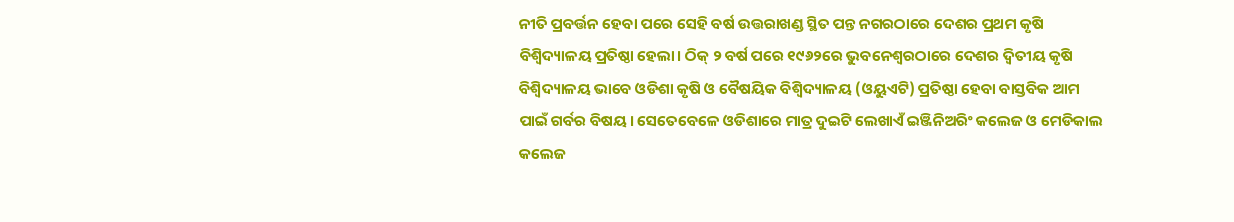ନୀତି ପ୍ରବର୍ତ୍ତନ ହେବା ପରେ ସେହି ବର୍ଷ ଉତ୍ତରାଖଣ୍ଡ ସ୍ଥିତ ପନ୍ତ ନଗରଠାରେ ଦେଶର ପ୍ରଥମ କୃଷି ବିଶ୍ବିଦ୍ୟାଳୟ ପ୍ରତିଷ୍ଠା ହେଲା। ଠିକ୍ ୨ ବର୍ଷ ପରେ ୧୯୬୨ରେ ଭୁବନେଶ୍ବରଠାରେ ଦେଶର ଦ୍ବିତୀୟ କୃଷି ବିଶ୍ବିଦ୍ୟାଳୟ ଭାବେ ଓଡିଶା କୃଷି ଓ ବୈଷୟିକ ବିଶ୍ବିଦ୍ୟାଳୟ (ଓୟୁଏଟି) ପ୍ରତିଷ୍ଠା ହେବା ବାସ୍ତବିକ ଆମ ପାଇଁ ଗର୍ବର ବିଷୟ। ସେତେବେଳେ ଓଡିଶାରେ ମାତ୍ର ଦୁଇଟି ଲେଖାଏଁ ଇଞ୍ଜିନିଅରିଂ କଲେଜ ଓ ମେଡିକାଲ କଲେଜ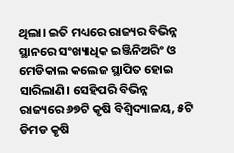ଥିଲା। ଇତି ମଧ୍ୟରେ ରାଜ୍ୟର ବିଭିନ୍ନ ସ୍ଥାନରେ ସଂଖ୍ୟାଧିକ ଇଞ୍ଜିନିଅରିଂ ଓ ମେଡିକାଲ କଲେଜ ସ୍ଥାପିତ ହୋଇ ସାରିଲାଣି। ସେହିପରି ବିଭିନ୍ନ ରାଜ୍ୟରେ ୬୭ଟି କୃଷି ବିଶ୍ବିଦ୍ୟାଳୟ, ୫ଟି ଡିମଡ କୃଷି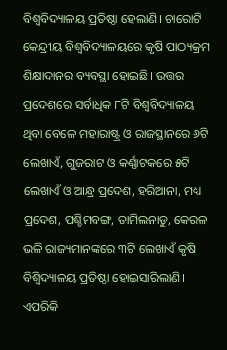ବିଶ୍ବବିଦ୍ୟାଳୟ ପ୍ରତିଷ୍ଠା ହେଲାଣି। ଚାରୋଟି କେନ୍ଦ୍ରୀୟ ବିଶ୍ବବିଦ୍ୟାଳୟରେ କୃଷି ପାଠ୍ୟକ୍ରମ ଶିକ୍ଷାଦାନର ବ୍ୟବସ୍ଥା ହୋଇଛି। ଉତ୍ତର ପ୍ରଦେଶରେ ସର୍ବାଧିକ ୮ଟି ବିଶ୍ବବିଦ୍ୟାଳୟ ଥିବା ବେଳେ ମହାରାଷ୍ଟ୍ର ଓ ରାଜସ୍ଥାନରେ ୬ଟି ଲେଖାଏଁ, ଗୁଜରାଟ ଓ କର୍ଣ୍ଣାଟକରେ ୫ଟି ଲେଖାଏଁ ଓ ଆନ୍ଧ୍ର ପ୍ରଦେଶ, ହରିଆନା, ମଧ୍ୟ ପ୍ରଦେଶ, ପଶ୍ଚିମବଙ୍ଗ, ତାମିଲନାଡୁ, କେରଳ ଭଳି ରାଜ୍ୟମାନଙ୍କରେ ୩ଟି ଲେଖାଏଁ କୃଷି ବିଶ୍ବିଦ୍ୟାଳୟ ପ୍ରତିଷ୍ଠା ହୋଇସାରିଲାଣି। ଏପରିକି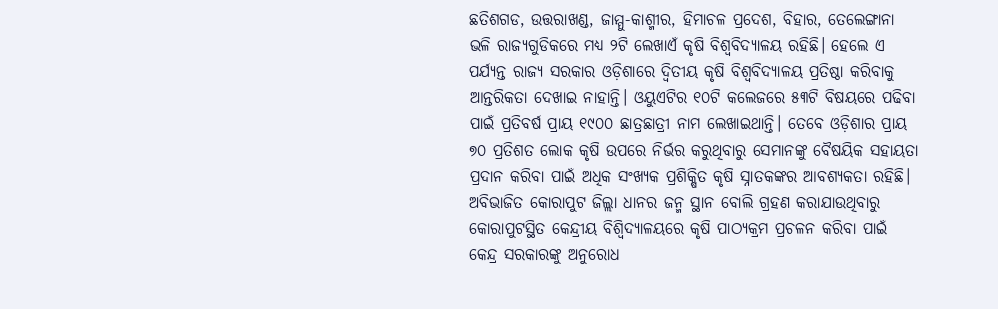ଛତିଶଗଡ, ଉତ୍ତରାଖଣ୍ଡ, ଜାମ୍ମୁ-କାଶ୍ମୀର, ହିମାଚଳ ପ୍ରଦେଶ, ବିହାର, ତେଲେଙ୍ଗାନା ଭଳି ରାଜ୍ୟଗୁଡିକରେ ମଧ୍ୟ ୨ଟି ଲେଖାଏଁ କୃଷି ବିଶ୍ବବିଦ୍ୟାଳୟ ରହିଛି। ହେଲେ ଏ ପର୍ଯ୍ୟନ୍ତ ରାଜ୍ୟ ସରକାର ଓଡ଼ିଶାରେ ଦ୍ବିତୀୟ କୃଷି ବିଶ୍ବବିଦ୍ୟାଳୟ ପ୍ରତିଷ୍ଠା କରିବାକୁ ଆନ୍ତରିକତା ଦେଖାଇ ନାହାନ୍ତି। ଓୟୁଏଟିର ୧୦ଟି କଲେଜରେ ୫୩ଟି ବିଷୟରେ ପଢିବା ପାଇଁ ପ୍ରତିବର୍ଷ ପ୍ରାୟ ୧୯୦୦ ଛାତ୍ରଛାତ୍ରୀ ନାମ ଲେଖାଇଥାନ୍ତି। ତେବେ ଓଡ଼ିଶାର ପ୍ରାୟ ୭୦ ପ୍ରତିଶତ ଲୋକ କୃଷି ଉପରେ ନିର୍ଭର କରୁଥିବାରୁ ସେମାନଙ୍କୁ ବୈଷୟିକ ସହାୟତା ପ୍ରଦାନ କରିବା ପାଇଁ ଅଧିକ ସଂଖ୍ୟକ ପ୍ରଶିକ୍ଷିତ କୃଷି ସ୍ନାତକଙ୍କର ଆବଶ୍ୟକତା ରହିଛି। ଅବିଭାଜିତ କୋରାପୁଟ ଜିଲ୍ଲା ଧାନର ଜନ୍ମ ସ୍ଥାନ ବୋଲି ଗ୍ରହଣ କରାଯାଉଥିବାରୁ କୋରାପୁଟସ୍ଥିତ କେନ୍ଦ୍ରୀୟ ବିଶ୍ବିଦ୍ୟାଳୟରେ କୃଷି ପାଠ୍ୟକ୍ରମ ପ୍ରଚଳନ କରିବା ପାଇଁ କେନ୍ଦ୍ର ସରକାରଙ୍କୁ ଅନୁରୋଧ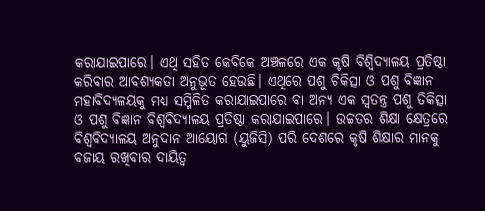କରାଯାଇପାରେ। ଏଥି ସହିତ କେବିକେ ଅଞ୍ଚଳରେ ଏକ କୃଷି ବିଶ୍ବିଦ୍ୟାଳୟ ପ୍ରତିଷ୍ଠା କରିବାର ଆବଶ୍ୟକତା ଅନୁଭୂତ ହେଉଛି। ଏଥିରେ ପଶୁ ଚିକିତ୍ସା ଓ ପଶୁ ବିଜ୍ଞାନ ମହାବିଦ୍ୟଳୟକୁ ମଧ୍ୟ ସମ୍ମିଳିତ କରାଯାଇପାରେ ବା ଅନ୍ୟ ଏକ ସ୍ବତନ୍ତ୍ର ପଶୁ ତିକିତ୍ସା ଓ ପଶୁ ବିଜ୍ଞାନ ବିଶ୍ବବିଦ୍ୟାଳୟ ପ୍ରତିଷ୍ଠା କରାଯାଇପାରେ। ଉଚ୍ଚତର ଶିକ୍ଷା କ୍ଷେତ୍ରରେ ବିଶ୍ବବିଦ୍ୟାଳୟ ଅନୁଦାନ ଆୟୋଗ (ୟୁଜିସି) ପରି ଦେଶରେ କୃଷି ଶିକ୍ଷାର ମାନକୁ ବଜାୟ ରଖିବାର ଦାୟିତ୍ବ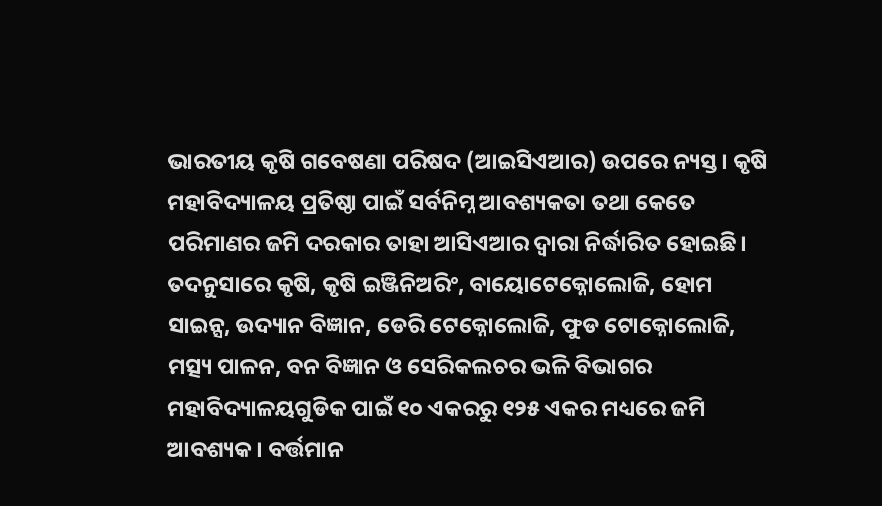ଭାରତୀୟ କୃଷି ଗବେଷଣା ପରିଷଦ (ଆଇସିଏଆର) ଉପରେ ନ୍ୟସ୍ତ। କୃଷି ମହାବିଦ୍ୟାଳୟ ପ୍ରତିଷ୍ଠା ପାଇଁ ସର୍ବନିମ୍ନ ଆବଶ୍ୟକତା ତଥା କେତେ ପରିମାଣର ଜମି ଦରକାର ତାହା ଆସିଏଆର ଦ୍ବାରା ନିର୍ଦ୍ଧାରିତ ହୋଇଛି। ତଦନୁସାରେ କୃଷି, କୃଷି ଇଞ୍ଜିନିଅରିଂ, ବାୟୋଟେକ୍ନୋଲୋଜି, ହୋମ ସାଇନ୍ସ, ଉଦ୍ୟାନ ବିଜ୍ଞାନ, ଡେରି ଟେକ୍ନୋଲୋଜି, ଫୁଡ ଟୋକ୍ନୋଲୋଜି, ମତ୍ସ୍ୟ ପାଳନ, ବନ ବିଜ୍ଞାନ ଓ ସେରିକଲଚର ଭଳି ବିଭାଗର ମହାବିଦ୍ୟାଳୟଗୁଡିକ ପାଇଁ ୧୦ ଏକରରୁ ୧୨୫ ଏକର ମଧ୍ୟରେ ଜମି ଆବଶ୍ୟକ। ବର୍ତ୍ତମାନ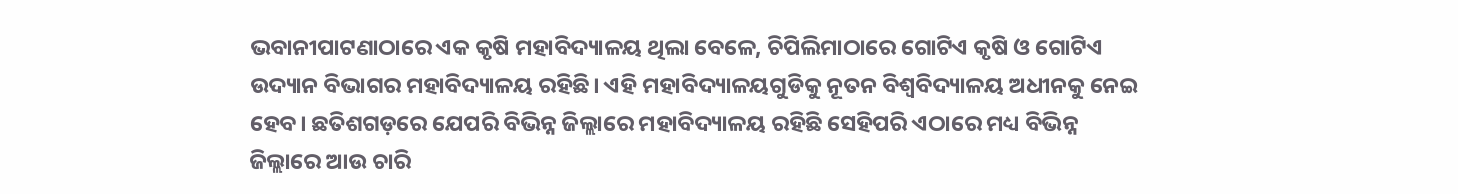ଭବାନୀପାଟଣାଠାରେ ଏକ କୃଷି ମହାବିଦ୍ୟାଳୟ ଥିଲା ବେଳେ, ଚିପିଲିମାଠାରେ ଗୋଟିଏ କୃଷି ଓ ଗୋଟିଏ ଉଦ୍ୟାନ ବିଭାଗର ମହାବିଦ୍ୟାଳୟ ରହିଛି। ଏହି ମହାବିଦ୍ୟାଳୟଗୁଡିକୁ ନୂତନ ବିଶ୍ବବିଦ୍ୟାଳୟ ଅଧୀନକୁ ନେଇ ହେବ। ଛତିଶଗଡ଼ରେ ଯେପରି ବିଭିନ୍ନ ଜିଲ୍ଲାରେ ମହାବିଦ୍ୟାଳୟ ରହିଛି ସେହିପରି ଏଠାରେ ମଧ୍ୟ ବିଭିନ୍ନ ଜିଲ୍ଲାରେ ଆଉ ଚାରି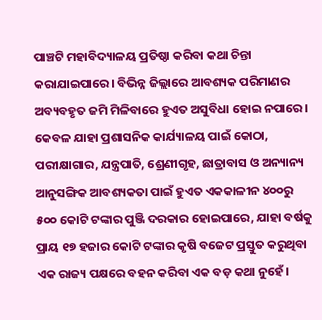ପାଞ୍ଚଟି ମହାବିଦ୍ୟାଳୟ ପ୍ରତିଷ୍ଠା କରିବା କଥା ଚିନ୍ତା କରାଯାଇପାରେ। ବିଭିନ୍ନ ଜିଲ୍ଲାରେ ଆବଶ୍ୟକ ପରିମାଣର ଅବ୍ୟବହୃତ ଜମି ମିଳିବାରେ ହୁଏତ ଅସୁବିଧା ହୋଇ ନପାରେ। କେବଳ ଯାହା ପ୍ରଶାସନିକ କାର୍ଯ୍ୟାଳୟ ପାଇଁ କୋଠା, ପରୀକ୍ଷାଗାର, ଯନ୍ତ୍ରପାତି, ଶ୍ରେଣୀଗୃହ, ଛାତ୍ରାବାସ ଓ ଅନ୍ୟାନ୍ୟ ଆନୁସଙ୍ଗିକ ଆବଶ୍ୟକତା ପାଇଁ ହୁଏତ ଏକକାଳୀନ ୪୦୦ରୁ ୫୦୦ କୋଟି ଟଙ୍କାର ପୁଞ୍ଜି ଦରକାର ହୋଇପାରେ, ଯାହା ବର୍ଷକୁ ପ୍ରାୟ ୧୭ ହଜାର କୋଟି ଟଙ୍କାର କୃଷି ବଜେଟ ପ୍ରସ୍ତୁତ କରୁଥିବା ଏକ ରାଜ୍ୟ ପକ୍ଷରେ ବହନ କରିବା ଏକ ବଡ଼ କଥା ନୁହେଁ।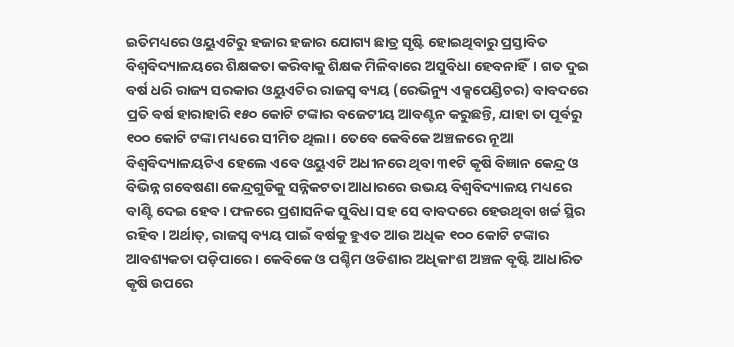ଇତିମଧ୍ୟରେ ଓୟୁଏଟିରୁ ହଜାର ହଜାର ଯୋଗ୍ୟ ଛାତ୍ର ସୃଷ୍ଟି ହୋଇଥିବାରୁ ପ୍ରସ୍ତାବିତ ବିଶ୍ବବିଦ୍ୟାଳୟରେ ଶିକ୍ଷକତା କରିବାକୁ ଶିକ୍ଷକ ମିଳିବାରେ ଅସୁବିଧା ହେବନାହିଁ। ଗତ ଦୁଇ ବର୍ଷ ଧରି ରାଜ୍ୟ ସରକାର ଓୟୁଏଟିର ରାଜସ୍ବ ବ୍ୟୟ (ରେଭିନ୍ୟୁ ଏକ୍ସପେଣ୍ଡିଚର) ବାବଦରେ ପ୍ରତି ବର୍ଷ ହାରାହାରି ୧୫୦ କୋଟି ଟଙ୍କାର ବଜେଟୀୟ ଆବଣ୍ଟନ କରୁଛନ୍ତି, ଯାହା ତା ପୂର୍ବରୁ ୧୦୦ କୋଟି ଟଙ୍କା ମଧ୍ୟରେ ସୀମିତ ଥିଲା। ତେବେ କେବିକେ ଅଞ୍ଚଳରେ ନୂଆ ବିଶ୍ବବିଦ୍ୟାଳୟଟିଏ ହେଲେ ଏବେ ଓୟୁଏଟି ଅଧୀନରେ ଥିବା ୩୧ଟି କୃଷି ବିଜ୍ଞାନ କେନ୍ଦ୍ର ଓ ବିଭିନ୍ନ ଗବେଷଣା କେନ୍ଦ୍ରଗୁଡିକୁ ସନ୍ନିକଟତା ଆଧାରରେ ଉଭୟ ବିଶ୍ବବିଦ୍ୟାଳୟ ମଧ୍ୟରେ ବାଣ୍ଟି ଦେଇ ହେବ। ଫଳରେ ପ୍ରଶାସନିକ ସୁବିଧା ସହ ସେ ବାବଦରେ ହେଉଥିବା ଖର୍ଚ୍ଚ ସ୍ଥିର ରହିବ। ଅର୍ଥାତ୍, ରାଜସ୍ବ ବ୍ୟୟ ପାଇଁ ବର୍ଷକୁ ହୁଏତ ଆଉ ଅଧିକ ୧୦୦ କୋଟି ଟଙ୍କାର ଆବଶ୍ୟକତା ପଡ଼ିପାରେ। କେବିକେ ଓ ପଶ୍ଚିମ ଓଡିଶାର ଅଧିକାଂଶ ଅଞ୍ଚଳ ବୃଷ୍ଟି ଆଧାରିତ କୃଷି ଉପରେ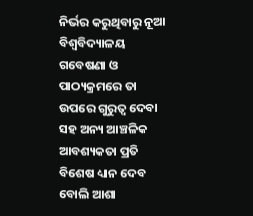ନିର୍ଭର କରୁଥିବାରୁ ନୂଆ ବିଶ୍ବବିଦ୍ୟାଳୟ ଗବେଷଣା ଓ ପାଠ୍ୟକ୍ରମରେ ତା ଉପରେ ଗୁରୁତ୍ବ ଦେବା ସହ ଅନ୍ୟ ଆଞ୍ଚଳିକ ଆବଶ୍ୟକତା ପ୍ରତି ବିଶେଷ ଧ୍ୟାନ ଦେବ ବୋଲି ଆଶା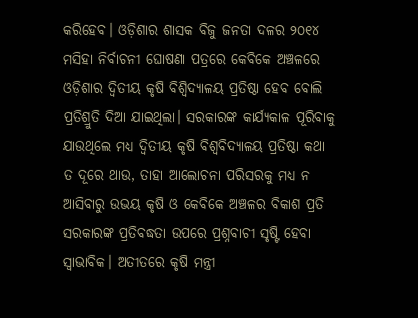କରିହେବ। ଓଡ଼ିଶାର ଶାସକ ବିଜୁ ଜନତା ଦଳର ୨୦୧୪ ମସିହା ନିର୍ବାଚନୀ ଘୋଷଣା ପତ୍ରରେ କେବିକେ ଅଞ୍ଚଳରେ ଓଡ଼ିଶାର ଦ୍ବିତୀୟ କୃଷି ବିଶ୍ବିଦ୍ୟାଳୟ ପ୍ରତିଷ୍ଠା ହେବ ବୋଲି ପ୍ରତିଶ୍ରୁତି ଦିଆ ଯାଇଥିଲା। ସରକାରଙ୍କ କାର୍ଯ୍ୟକାଳ ପୂରିବାକୁ ଯାଉଥିଲେ ମଧ୍ୟ ଦ୍ବିତୀୟ କୃଷି ବିଶ୍ବବିଦ୍ୟାଳୟ ପ୍ରତିଷ୍ଠା କଥା ତ ଦୂରେ ଥାଉ, ତାହା ଆଲୋଚନା ପରିସରକୁ ମଧ୍ୟ ନ ଆସିବାରୁ ଉଭୟ କୃଷି ଓ କେବିକେ ଅଞ୍ଚଳର ବିକାଶ ପ୍ରତି ସରକାରଙ୍କ ପ୍ରତିବଦ୍ଧତା ଉପରେ ପ୍ରଶ୍ନବାଚୀ ସୃଷ୍ଟି ହେବା ସ୍ବାଭାବିକ। ଅତୀତରେ କୃଷି ମନ୍ତ୍ରୀ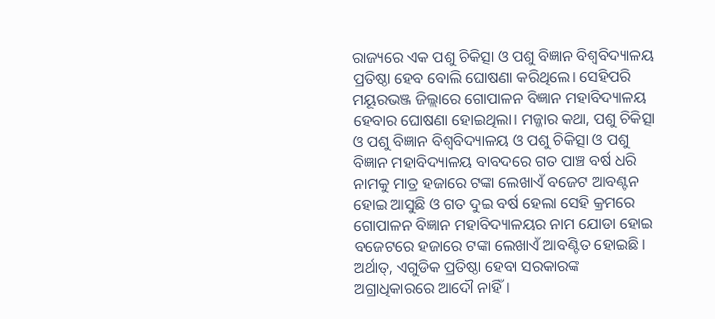ରାଜ୍ୟରେ ଏକ ପଶୁ ଚିକିତ୍ସା ଓ ପଶୁ ବିଜ୍ଞାନ ବିଶ୍ବବିଦ୍ୟାଳୟ ପ୍ରତିଷ୍ଠା ହେବ ବୋଲି ଘୋଷଣା କରିଥିଲେ। ସେହିପରି ମୟୂରଭଞ୍ଜ ଜିଲ୍ଲାରେ ଗୋପାଳନ ବିଜ୍ଞାନ ମହାବିଦ୍ୟାଳୟ ହେବାର ଘୋଷଣା ହୋଇଥିଲା। ମଜ୍ଜାର କଥା, ପଶୁ ଚିକିତ୍ସା ଓ ପଶୁ ବିଜ୍ଞାନ ବିଶ୍ବବିଦ୍ୟାଳୟ ଓ ପଶୁ ଚିକିତ୍ସା ଓ ପଶୁ ବିଜ୍ଞାନ ମହାବିଦ୍ୟାଳୟ ବାବଦରେ ଗତ ପାଞ୍ଚ ବର୍ଷ ଧରି ନାମକୁ ମାତ୍ର ହଜାରେ ଟଙ୍କା ଲେଖାଏଁ ବଜେଟ ଆବଣ୍ଟନ ହୋଇ ଆସୁଛି ଓ ଗତ ଦୁଇ ବର୍ଷ ହେଲା ସେହି କ୍ରମରେ ଗୋପାଳନ ବିଜ୍ଞାନ ମହାବିଦ୍ୟାଳୟର ନାମ ଯୋଡା ହୋଇ ବଜେଟରେ ହଜାରେ ଟଙ୍କା ଲେଖାଏଁ ଆବଣ୍ଟିତ ହୋଇଛି। ଅର୍ଥାତ୍, ଏଗୁଡିକ ପ୍ରତିଷ୍ଠା ହେବା ସରକାରଙ୍କ ଅଗ୍ରାଧିକାରରେ ଆଦୌ ନାହିଁ।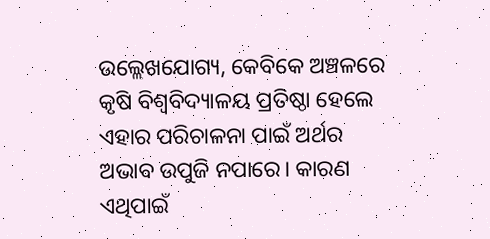ଉଲ୍ଲେଖଯୋଗ୍ୟ, କେବିକେ ଅଞ୍ଚଳରେ କୃଷି ବିଶ୍ବବିଦ୍ୟାଳୟ ପ୍ରତିଷ୍ଠା ହେଲେ ଏହାର ପରିଚାଳନା ପାଇଁ ଅର୍ଥର ଅଭାବ ଉପୁଜି ନପାରେ। କାରଣ ଏଥିପାଇଁ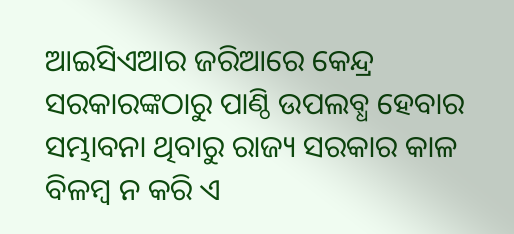ଆଇସିଏଆର ଜରିଆରେ କେନ୍ଦ୍ର ସରକାରଙ୍କଠାରୁ ପାଣ୍ଠି ଉପଲବ୍ଧ ହେବାର ସମ୍ଭାବନା ଥିବାରୁ ରାଜ୍ୟ ସରକାର କାଳ ବିଳମ୍ବ ନ କରି ଏ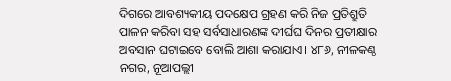ଦିଗରେ ଆବଶ୍ୟକୀୟ ପଦକ୍ଷେପ ଗ୍ରହଣ କରି ନିଜ ପ୍ରତିଶ୍ରୁତି ପାଳନ କରିବା ସହ ସର୍ବସାଧାରଣଙ୍କ ଦୀର୍ଘଘ ଦିନର ପ୍ରତୀକ୍ଷାର ଅବସାନ ଘଟାଇବେ ବୋଲି ଆଶା କରାଯାଏ। ୪୮୬, ନୀଳକଣ୍ଠ ନଗର, ନୂଆପଲ୍ଲୀ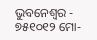ଭୁବନେଶ୍ବର - ୭୫୧୦୧୨ ମୋ-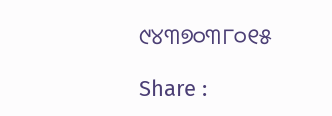୯୪୩୭୦୩୮୦୧୫

Share :